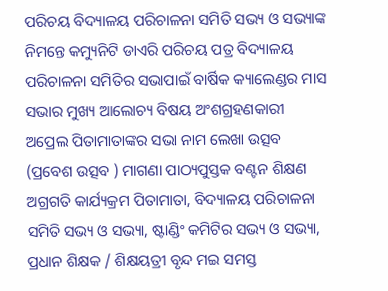ପରିଚୟ ବିଦ୍ୟାଳୟ ପରିଚାଳନା ସମିତି ସଭ୍ୟ ଓ ସଭ୍ୟାଙ୍କ ନିମନ୍ତେ କମ୍ୟୁନିଟି ଡାଏରି ପରିଚୟ ପତ୍ର ବିଦ୍ୟାଳୟ ପରିଚାଳନା ସମିତିର ସଭାପାଇଁ ବାର୍ଷିକ କ୍ୟାଲେଣ୍ଡର ମାସ ସଭାର ମୁଖ୍ୟ ଆଲୋଚ୍ୟ ବିଷୟ ଅଂଶଗ୍ରହଣକାରୀ ଅପ୍ରେଲ ପିତାମାତାଙ୍କର ସଭା ନାମ ଲେଖା ଉତ୍ସବ (ପ୍ରବେଶ ଉତ୍ସବ ) ମାଗଣା ପାଠ୍ୟପୁସ୍ତକ ବଣ୍ଟନ ଶିକ୍ଷଣ ଅଗ୍ରଗତି କାର୍ଯ୍ୟକ୍ରମ ପିତାମାତା, ବିଦ୍ୟାଳୟ ପରିଚାଳନା ସମିତି ସଭ୍ୟ ଓ ସଭ୍ୟା, ଷ୍ଟାଣ୍ଡିଂ କମିଟିର ସଭ୍ୟ ଓ ସଭ୍ୟା, ପ୍ରଧାନ ଶିକ୍ଷକ / ଶିକ୍ଷୟତ୍ରୀ ବୃନ୍ଦ ମଇ ସମସ୍ତ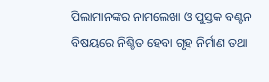ପିଲାମାନଙ୍କର ନାମଲେଖା ଓ ପୁସ୍ତକ ବଣ୍ଟନ ବିଷୟରେ ନିଶ୍ଚିତ ହେବା ଗୃହ ନିର୍ମାଣ ତଥା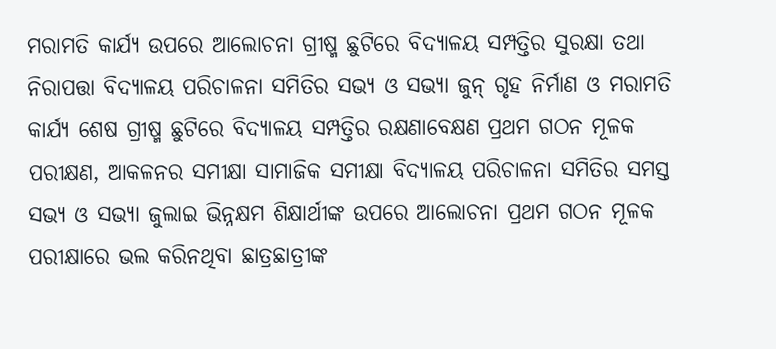ମରାମତି କାର୍ଯ୍ୟ ଉପରେ ଆଲୋଚନା ଗ୍ରୀଷ୍ମ ଛୁଟିରେ ବିଦ୍ୟାଳୟ ସମ୍ପତ୍ତିର ସୁରକ୍ଷା ତଥା ନିରାପତ୍ତା ବିଦ୍ୟାଳୟ ପରିଚାଳନା ସମିତିର ସଭ୍ୟ ଓ ସଭ୍ୟା ଜୁନ୍ ଗୃହ ନିର୍ମାଣ ଓ ମରାମତି କାର୍ଯ୍ୟ ଶେଷ ଗ୍ରୀଷ୍ମ ଛୁଟିରେ ବିଦ୍ୟାଳୟ ସମ୍ପତ୍ତିର ରକ୍ଷଣାବେକ୍ଷଣ ପ୍ରଥମ ଗଠନ ମୂଳକ ପରୀକ୍ଷଣ, ଆକଳନର ସମୀକ୍ଷା ସାମାଜିକ ସମୀକ୍ଷା ବିଦ୍ୟାଳୟ ପରିଚାଳନା ସମିତିର ସମସ୍ତ ସଭ୍ୟ ଓ ସଭ୍ୟା ଜୁଲାଇ ଭିନ୍ନକ୍ଷମ ଶିକ୍ଷାର୍ଥୀଙ୍କ ଉପରେ ଆଲୋଚନା ପ୍ରଥମ ଗଠନ ମୂଳକ ପରୀକ୍ଷାରେ ଭଲ କରିନଥିବା ଛାତ୍ରଛାତ୍ରୀଙ୍କ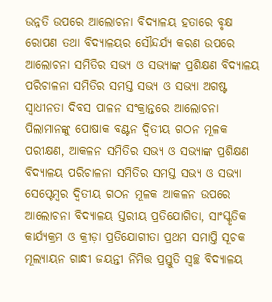ଉନ୍ନତି ଉପରେ ଆଲୋଚନା ବିଦ୍ୟାଳୟ ହତାରେ ବୃକ୍ଷ ରୋପଣ ତଥା ବିଦ୍ୟାଳୟର ସୌନ୍ଦର୍ଯ୍ୟ କରଣ ଉପରେ ଆଲୋଚନା ସମିତିର ସଭ୍ୟ ଓ ସଭ୍ୟାଙ୍କ ପ୍ରଶିକ୍ଷଣ ବିଦ୍ୟାଳୟ ପରିଚାଳନା ସମିତିର ସମସ୍ତ ସଭ୍ୟ ଓ ସଭ୍ୟା ଅଗଷ୍ଟ ସ୍ଵାଧୀନତା ଦିବସ ପାଳନ ସଂକ୍ରାନ୍ତରେ ଆଲୋଚନା ପିଲାମାନଙ୍କୁ ପୋଷାକ ବଣ୍ଟନ ଦ୍ଵିତୀୟ ଗଠନ ମୂଳକ ପରୀକ୍ଷଣ, ଆକଳନ ସମିତିର ସଭ୍ୟ ଓ ସଭ୍ୟାଙ୍କ ପ୍ରଶିକ୍ଷଣ ବିଦ୍ୟାଳୟ ପରିଚାଳନା ସମିତିର ସମସ୍ତ ସଭ୍ୟ ଓ ସଭ୍ୟା ସେପ୍ଟେମ୍ବର ଦ୍ଵିତୀୟ ଗଠନ ମୂଳକ ଆକଳନ ଉପରେ ଆଲୋଚନା ବିଦ୍ୟାଳୟ ସ୍ତରୀୟ ପ୍ରତିଯୋଗିତା, ସାଂସ୍କୃତିକ କାର୍ଯ୍ୟକ୍ରମ ଓ କ୍ରୀଡ଼ା ପ୍ରତିଯୋଗୀତା ପ୍ରଥମ ସମାପ୍ତି ସୂଚକ ମୂଲ୍ୟାୟନ ଗାନ୍ଧୀ ଜୟନ୍ତୀ ନିମିତ୍ତ ପ୍ରସ୍ତୁତି ସ୍ଵଚ୍ଛ ବିଦ୍ୟାଳୟ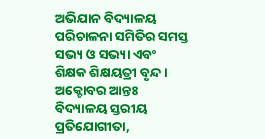ଅଭିଯାନ ବିଦ୍ୟାଳୟ ପରିଚାଳନା ସମିତିର ସମସ୍ତ ସଭ୍ୟ ଓ ସଭ୍ୟା ଏବଂ ଶିକ୍ଷକ ଶିକ୍ଷୟତ୍ରୀ ବୃନ୍ଦ । ଅକ୍ଟୋବର ଆନ୍ତଃ ବିଦ୍ୟାଳୟ ସ୍ତରୀୟ ପ୍ରତିଯୋଗୀତା,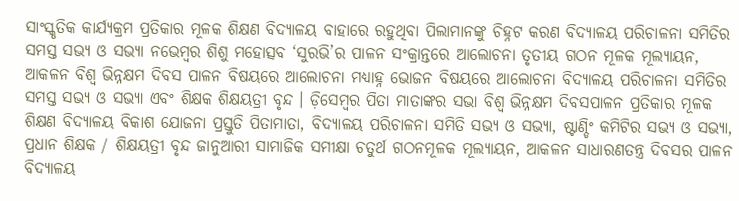ସାଂସ୍କୃତିକ କାର୍ଯ୍ୟକ୍ରମ ପ୍ରତିକାର ମୂଳକ ଶିକ୍ଷଣ ବିଦ୍ୟାଳୟ ବାହାରେ ରହୁଥିବା ପିଲାମାନଙ୍କୁ ଚିହ୍ନଟ କରଣ ବିଦ୍ୟାଳୟ ପରିଚାଳନା ସମିତିର ସମସ୍ତ ସଭ୍ୟ ଓ ସଭ୍ୟା ନଭେମ୍ବର ଶିଶୁ ମହୋତ୍ସବ ‘ସୁରଭି’ର ପାଳନ ସଂକ୍ରାନ୍ତରେ ଆଲୋଚନା ତୃତୀୟ ଗଠନ ମୂଳକ ମୂଲ୍ୟାୟନ, ଆକଳନ ବିଶ୍ଵ ଭିନ୍ନକ୍ଷମ ଦିବସ ପାଳନ ବିଷୟରେ ଆଲୋଚନା ମଧ୍ୟାହ୍ନ ଭୋଜନ ବିଷୟରେ ଆଲୋଚନା ବିଦ୍ୟାଳୟ ପରିଚାଳନା ସମିତିର ସମସ୍ତ ସଭ୍ୟ ଓ ସଭ୍ୟା ଏବଂ ଶିକ୍ଷକ ଶିକ୍ଷୟତ୍ରୀ ବୃନ୍ଦ । ଡ଼ିସେମ୍ବର ପିତା ମାତାଙ୍କର ସଭା ବିଶ୍ଵ ଭିନ୍ନକ୍ଷମ ଦିବସପାଳନ ପ୍ରତିକାର ମୂଳକ ଶିକ୍ଷଣ ବିଦ୍ୟାଳୟ ବିକାଶ ଯୋଜନା ପ୍ରସ୍ତୁତି ପିତାମାତା, ବିଦ୍ୟାଳୟ ପରିଚାଳନା ସମିତି ସଭ୍ୟ ଓ ସଭ୍ୟା, ଷ୍ଟାଣ୍ଡିଂ କମିଟିର ସଭ୍ୟ ଓ ସଭ୍ୟା, ପ୍ରଧାନ ଶିକ୍ଷକ / ଶିକ୍ଷୟତ୍ରୀ ବୃନ୍ଦ ଜାନୁଆରୀ ସାମାଜିକ ସମୀକ୍ଷା ଚତୁର୍ଥ ଗଠନମୂଳକ ମୂଲ୍ୟାୟନ, ଆକଳନ ସାଧାରଣତନ୍ତ୍ର ଦିବସର ପାଳନ ବିଦ୍ୟାଳୟ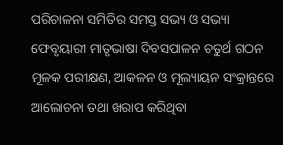ପରିଚାଳନା ସମିତିର ସମସ୍ତ ସଭ୍ୟ ଓ ସଭ୍ୟା ଫେବୃୟାରୀ ମାତୃଭାଷା ଦିବସପାଳନ ଚତୁର୍ଥ ଗଠନ ମୂଳକ ପରୀକ୍ଷଣ, ଆକଳନ ଓ ମୂଲ୍ୟାୟନ ସଂକ୍ରାନ୍ତରେ ଆଲୋଚନା ତଥା ଖରାପ କରିଥିବା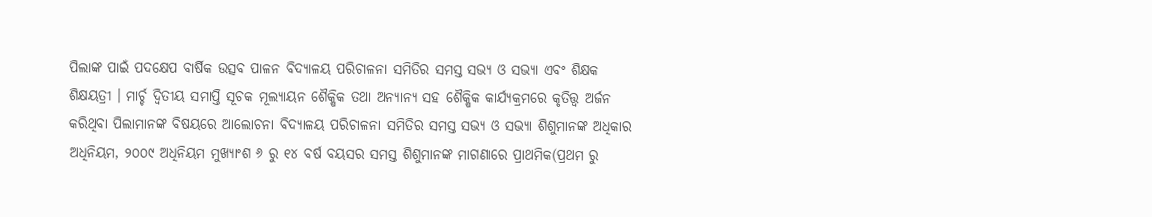ପିଲାଙ୍କ ପାଇଁ ପଦକ୍ଷେପ ବାର୍ଷିକ ଉତ୍ସବ ପାଳନ ବିଦ୍ୟାଳୟ ପରିଚାଳନା ସମିତିର ସମସ୍ତ ସଭ୍ୟ ଓ ସଭ୍ୟା ଏବଂ ଶିକ୍ଷକ ଶିକ୍ଷୟତ୍ରୀ । ମାର୍ଚ୍ଚ ଦ୍ଵିତୀୟ ସମାପ୍ତି ସୂଚକ ମୂଲ୍ୟାୟନ ଶୈକ୍ଷିକ ତଥା ଅନ୍ୟାନ୍ୟ ସହ ଶୈକ୍ଷିକ କାର୍ଯ୍ୟକ୍ରମରେ କୃତିତ୍ତ୍ଵ ଅର୍ଜନ କରିଥିବା ପିଲାମାନଙ୍କ ବିଷୟରେ ଆଲୋଚନା ବିଦ୍ୟାଳୟ ପରିଚାଳନା ସମିତିର ସମସ୍ତ ସଭ୍ୟ ଓ ସଭ୍ୟା ଶିଶୁମାନଙ୍କ ଅଧିକାର ଅଧିନିୟମ, ୨୦୦୯ ଅଧିନିୟମ ମୁଖ୍ୟାଂଶ ୬ ରୁ ୧୪ ବର୍ଷ ବୟସର ସମସ୍ତ ଶିଶୁମାନଙ୍କ ମାଗଣାରେ ପ୍ରାଥମିକ(ପ୍ରଥମ ରୁ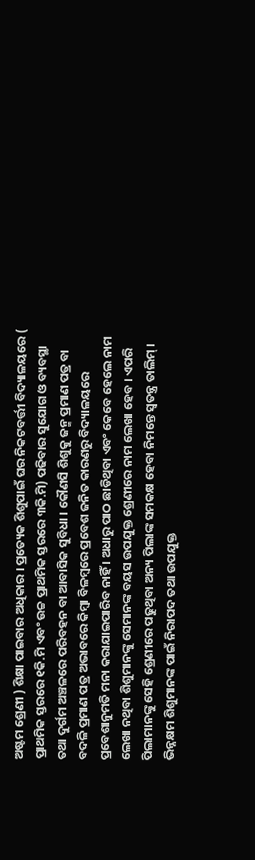ଅଷ୍ଟମ ଶ୍ରେଣୀ ) ଶିକ୍ଷା ପାଇବାର ଅଧିକାର । ପ୍ରତ୍ୟେକ ଶିଶୁପାଇଁ ଘର ନିକଟବର୍ତ୍ତୀ ବିଦ୍ୟାଳୟରେ ( ପ୍ରାଥମିକ ସ୍ତରରେ ୧କି.ମି ଏବଂ ଉଚ୍ଚ ପ୍ରାଥମିକ ସ୍ତରରେ ୩କି.ମି) ପଢିବାର ସୁଯୋଗ ଓ ବ୍ୟବସ୍ଥା ତଥା ଦୁର୍ଗମ ଅଞ୍ଚଳରେ ପରିବହନ ବା ଆବାସିକ ସୁବିଧା । କୌଣସି ଶିଶୁକୁ ଜନ୍ମ ପ୍ରମାଣ ପତ୍ର ବା ବଦଳି ପ୍ରମାଣ ପତ୍ର ଅଭାବରେ କିମ୍ବା ବିଳମ୍ବରେ ପ୍ରବେଶ ଜନିତ କାରଣରୁ ବିଦ୍ୟାଳୟରେ ପ୍ରବେଶାନୁମତି ମନା କରାଯାଇପାରିବ ନାହିଁ । ଅଧାରୁ ପାଠ ଛାଡିଥିବା ଏବଂ କେବେ ହେଲେ ନାମ ଲେଖା ନଥିବା ଶିଶୁମାନଙ୍କୁ ସେମାନଙ୍କ ବୟସ ଉପଯୁକ୍ତ ଶ୍ରେଣୀରେ ନାମ ଲେଖା ହେବ । ଏପରି ପିଲାମାନଙ୍କୁ ସେହି ଶ୍ରେଣୀରେ ପଢୁଥିବା ଅନ୍ୟ ପିଲାଙ୍କ ସମକକ୍ଷ ହେବା ନିମନ୍ତେ ସ୍ଵତନ୍ତ୍ର ତାଲିମ୍ । ଭିନ୍ନକ୍ଷମ ଶିଶୁମାନଙ୍କ ପାଇଁ ନିରାପଦ ତଥା ଉପଯୁକ୍ତ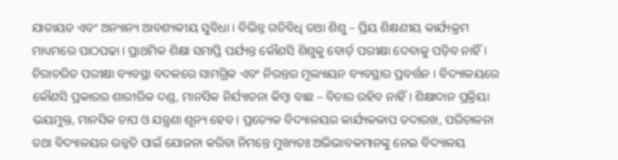ଯାତାୟତ ଏବଂ ଅନ୍ୟାନ୍ୟ ଆବଶ୍ୟକୀୟ ସୁବିଧା । ବିଭିନ୍ନ ଗତିବିଧି ତଥା ଶିଶୁ – ପ୍ରିୟ ଶିକ୍ଷଣୀୟ କାର୍ଯ୍ୟକ୍ରମ ମାଧ୍ୟମରେ ପାଠପଢା । ପ୍ରାଥମିକ ଶିକ୍ଷା ସମାପ୍ତି ପର୍ଯ୍ୟନ୍ତ କୌଣସି ଶିଶୁକୁ ବୋର୍ଡ଼ ପରୀକ୍ଷା ଦେବାକୁ ପଡ଼ିବ ନାହିଁ । ଚିରାଚରିତ ପରୀକ୍ଷା ବ୍ୟବସ୍ଥା ବଦଳରେ ସାମଗ୍ରିକ ଏବଂ ନିରନ୍ତର ମୂଲ୍ୟାୟନ ବ୍ୟବସ୍ଥାର ପ୍ରବର୍ତ୍ତନ । ବିଦ୍ୟାଳୟରେ କୌଣସି ପ୍ରକାରର ଶାରୀରିକ ଦଣ୍ଡ, ମାନସିକ ନିର୍ଯ୍ୟାତନା କିମ୍ବା ବାଛ – ବିଚାର ରହିବ ନାହିଁ । ଶିକ୍ଷାଦାନ ପ୍ରକ୍ରିୟା ଭୟମୁକ୍ତ, ମାନସିକ ଚାପ ଓ ଯନ୍ତ୍ରଣା ଶୂନ୍ୟ ହେବ । ପ୍ରତ୍ୟେକ ବିଦ୍ୟାଳୟର କାର୍ଯ୍ୟକଳାପ ତଦାରଖ, ପରିଚାଳନା ତଥା ବିଦ୍ୟାଳୟର ଉନ୍ନତି ପାଇଁ ଯୋଜନା କରିବା ନିମନ୍ତେ ମୁଖ୍ୟତଃ ଅଭିଭାବକମାନଙ୍କୁ ନେଇ ବିଦ୍ୟାଳୟ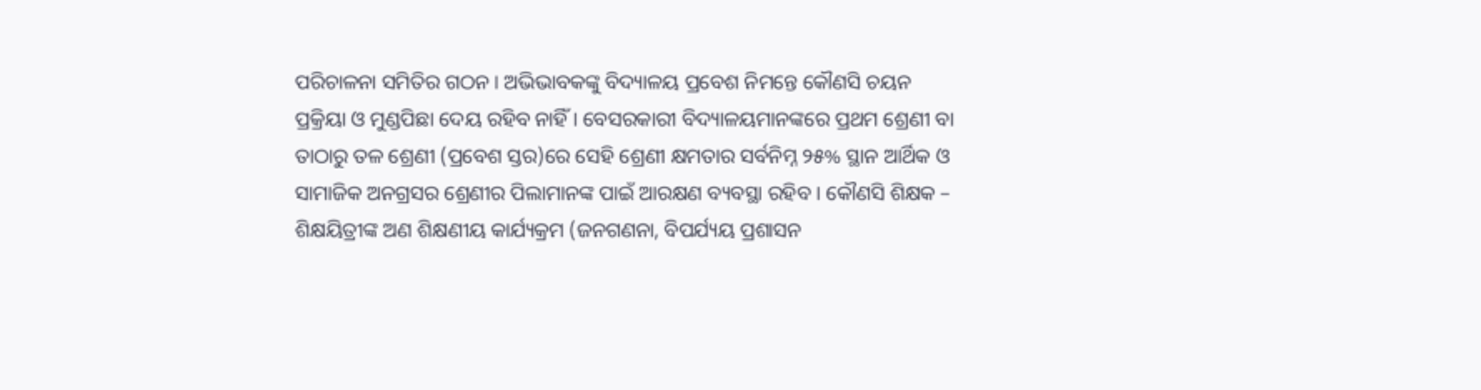ପରିଚାଳନା ସମିତିର ଗଠନ । ଅଭିଭାବକଙ୍କୁ ବିଦ୍ୟାଳୟ ପ୍ରବେଶ ନିମନ୍ତେ କୌଣସି ଚୟନ ପ୍ରକ୍ରିୟା ଓ ମୁଣ୍ଡପିଛା ଦେୟ ରହିବ ନାହିଁ । ବେସରକାରୀ ବିଦ୍ୟାଳୟମାନଙ୍କରେ ପ୍ରଥମ ଶ୍ରେଣୀ ବା ତାଠାରୁ ତଳ ଶ୍ରେଣୀ (ପ୍ରବେଶ ସ୍ତର)ରେ ସେହି ଶ୍ରେଣୀ କ୍ଷମତାର ସର୍ବନିମ୍ନ ୨୫% ସ୍ଥାନ ଆର୍ଥିକ ଓ ସାମାଜିକ ଅନଗ୍ରସର ଶ୍ରେଣୀର ପିଲାମାନଙ୍କ ପାଇଁ ଆରକ୍ଷଣ ବ୍ୟବସ୍ଥା ରହିବ । କୌଣସି ଶିକ୍ଷକ – ଶିକ୍ଷୟିତ୍ରୀଙ୍କ ଅଣ ଶିକ୍ଷଣୀୟ କାର୍ଯ୍ୟକ୍ରମ (ଜନଗଣନା, ବିପର୍ଯ୍ୟୟ ପ୍ରଶାସନ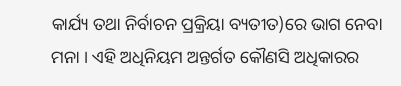କାର୍ଯ୍ୟ ତଥା ନିର୍ବାଚନ ପ୍ରକ୍ରିୟା ବ୍ୟତୀତ)ରେ ଭାଗ ନେବା ମନା । ଏହି ଅଧିନିୟମ ଅନ୍ତର୍ଗତ କୌଣସି ଅଧିକାରର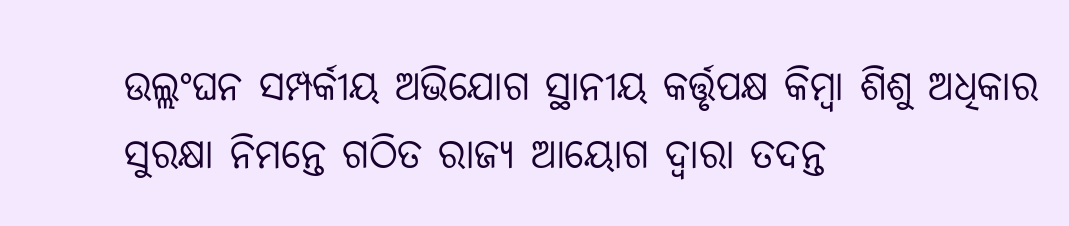ଉଲ୍ଲଂଘନ ସମ୍ପର୍କୀୟ ଅଭିଯୋଗ ସ୍ଥାନୀୟ କର୍ତ୍ତୃପକ୍ଷ କିମ୍ବା ଶିଶୁ ଅଧିକାର ସୁରକ୍ଷା ନିମନ୍ତେ ଗଠିତ ରାଜ୍ୟ ଆୟୋଗ ଦ୍ଵାରା ତଦନ୍ତ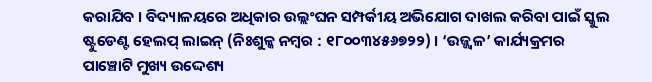କରାଯିବ । ବିଦ୍ୟାଳୟରେ ଅଧିକାର ଉଲ୍ଲଂଘନ ସମ୍ପର୍କୀୟ ଅଭିଯୋଗ ଦାଖଲ କରିବା ପାଇଁ ସ୍କୁଲ ଷ୍ଟୁଡେଣ୍ଟ ହେଲପ୍ ଲାଇନ୍ (ନିଃଶୁଳ୍କ ନମ୍ବର : ୧୮୦୦୩୪୫୬୭୨୨) । ‘ଉଜ୍ଜ୍ଵଳ’ କାର୍ଯ୍ୟକ୍ରମର ପାଞ୍ଚୋଟି ମୁଖ୍ୟ ଉଦ୍ଦେଶ୍ୟ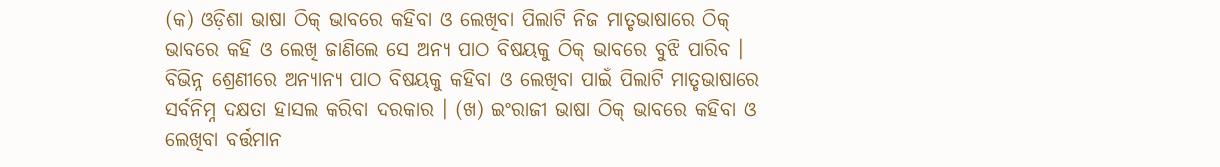(କ) ଓଡ଼ିଶା ଭାଷା ଠିକ୍ ଭାବରେ କହିବା ଓ ଲେଖିବା ପିଲାଟି ନିଜ ମାତୃଭାଷାରେ ଠିକ୍ ଭାବରେ କହି ଓ ଲେଖି ଜାଣିଲେ ସେ ଅନ୍ୟ ପାଠ ବିଷୟକୁ ଠିକ୍ ଭାବରେ ବୁଝି ପାରିବ । ବିଭିନ୍ନ ଶ୍ରେଣୀରେ ଅନ୍ୟାନ୍ୟ ପାଠ ବିଷୟକୁ କହିବା ଓ ଲେଖିବା ପାଇଁ ପିଲାଟି ମାତୃଭାଷାରେ ସର୍ବନିମ୍ନ ଦକ୍ଷତା ହାସଲ କରିବା ଦରକାର । (ଖ) ଇଂରାଜୀ ଭାଷା ଠିକ୍ ଭାବରେ କହିବା ଓ ଲେଖିବା ବର୍ତ୍ତମାନ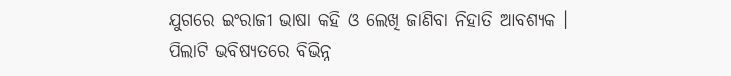ଯୁଗରେ ଇଂରାଜୀ ଭାଷା କହି ଓ ଲେଖି ଜାଣିବା ନିହାତି ଆବଶ୍ୟକ । ପିଲାଟି ଭବିଷ୍ୟତରେ ବିଭିନ୍ନ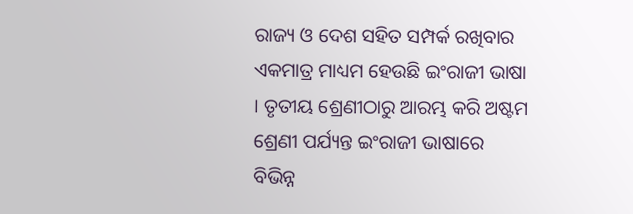ରାଜ୍ୟ ଓ ଦେଶ ସହିତ ସମ୍ପର୍କ ରଖିବାର ଏକମାତ୍ର ମାଧ୍ୟମ ହେଉଛି ଇଂରାଜୀ ଭାଷା । ତୃତୀୟ ଶ୍ରେଣୀଠାରୁ ଆରମ୍ଭ କରି ଅଷ୍ଟମ ଶ୍ରେଣୀ ପର୍ଯ୍ୟନ୍ତ ଇଂରାଜୀ ଭାଷାରେ ବିଭିନ୍ନ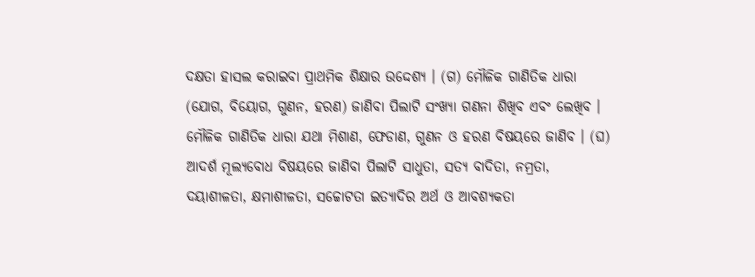ଦକ୍ଷତା ହାସଲ କରାଇବା ପ୍ରାଥମିକ ଶିକ୍ଷାର ଉଦ୍ଦେଶ୍ୟ । (ଗ) ମୌଳିକ ଗାଣିତିକ ଧାରା (ଯୋଗ, ବିୟୋଗ, ଗୁଣନ, ହରଣ) ଜାଣିବା ପିଲାଟି ସଂଖ୍ୟା ଗଣନା ଶିଖିବ ଏବଂ ଲେଖିବ । ମୌଳିକ ଗାଣିତିକ ଧାରା ଯଥା ମିଶାଣ, ଫେଡାଣ, ଗୁଣନ ଓ ହରଣ ବିଷୟରେ ଜାଣିବ । (ଘ) ଆଦର୍ଶ ମୂଲ୍ୟବୋଧ ବିଷୟରେ ଜାଣିବା ପିଲାଟି ସାଧୁତା, ସତ୍ୟ ବାଦିତା, ନମ୍ରତା, ଦୟାଶୀଳତା, କ୍ଷମାଶୀଳତା, ସଚ୍ଚୋଟତା ଇତ୍ୟାଦିର ଅର୍ଥ ଓ ଆବଶ୍ୟକତା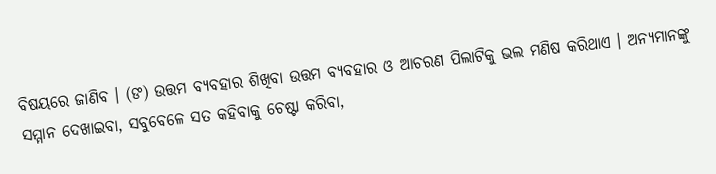ବିଷୟରେ ଜାଣିବ । (ଙ) ଉତ୍ତମ ବ୍ୟବହାର ଶିଖିବା ଉତ୍ତମ ବ୍ୟବହାର ଓ ଆଚରଣ ପିଲାଟିକୁ ଭଲ ମଣିଷ କରିଥାଏ । ଅନ୍ୟମାନଙ୍କୁ ସମ୍ମାନ ଦେଖାଇବା, ସବୁବେଳେ ସତ କହିବାକୁ ଚେଷ୍ଟା କରିବା,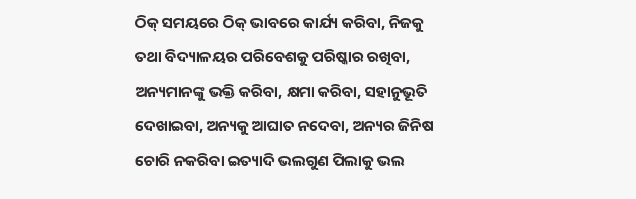ଠିକ୍ ସମୟରେ ଠିକ୍ ଭାବରେ କାର୍ଯ୍ୟ କରିବା, ନିଜକୁ ତଥା ବିଦ୍ୟାଳୟର ପରିବେଶକୁ ପରିଷ୍କାର ରଖିବା, ଅନ୍ୟମାନଙ୍କୁ ଭକ୍ତି କରିବା, କ୍ଷମା କରିବା, ସହାନୁଭୂତି ଦେଖାଇବା, ଅନ୍ୟକୁ ଆଘାତ ନଦେବା, ଅନ୍ୟର ଜିନିଷ ଚୋରି ନକରିବା ଇତ୍ୟାଦି ଭଲଗୁଣ ପିଲାକୁ ଭଲ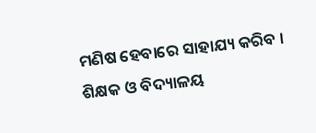ମଣିଷ ହେବାରେ ସାହାଯ୍ୟ କରିବ । ଶିକ୍ଷକ ଓ ବିଦ୍ୟାଳୟ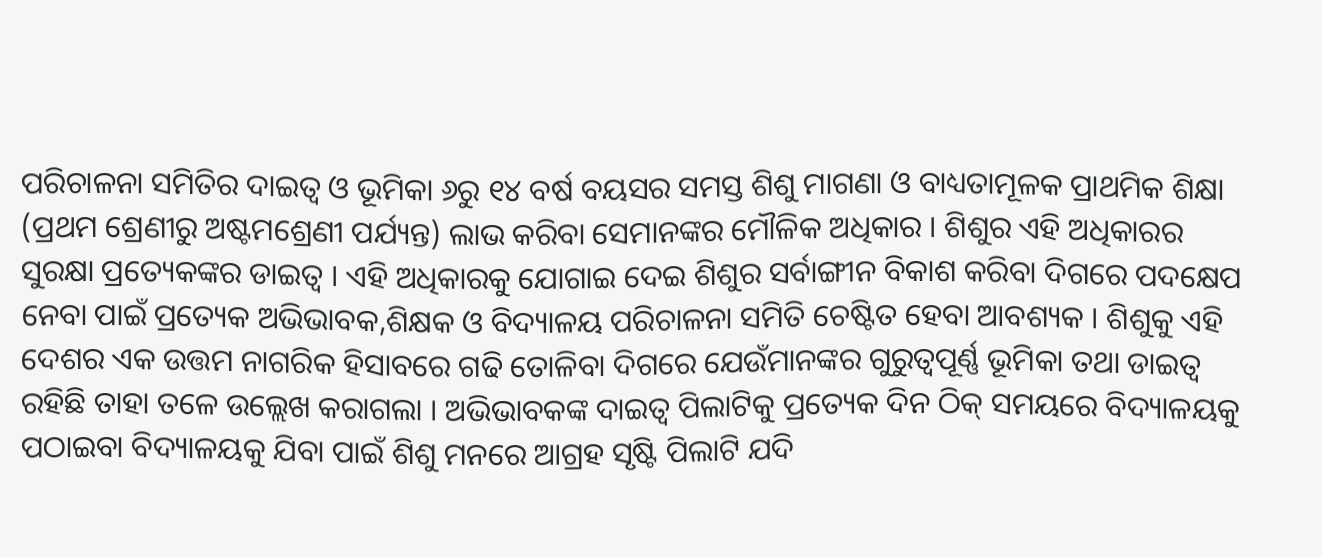ପରିଚାଳନା ସମିତିର ଦାଇତ୍ଵ ଓ ଭୂମିକା ୬ରୁ ୧୪ ବର୍ଷ ବୟସର ସମସ୍ତ ଶିଶୁ ମାଗଣା ଓ ବାଧ୍ୟତାମୂଳକ ପ୍ରାଥମିକ ଶିକ୍ଷା (ପ୍ରଥମ ଶ୍ରେଣୀରୁ ଅଷ୍ଟମଶ୍ରେଣୀ ପର୍ଯ୍ୟନ୍ତ) ଲାଭ କରିବା ସେମାନଙ୍କର ମୌଳିକ ଅଧିକାର । ଶିଶୁର ଏହି ଅଧିକାରର ସୁରକ୍ଷା ପ୍ରତ୍ୟେକଙ୍କର ଡାଇତ୍ଵ । ଏହି ଅଧିକାରକୁ ଯୋଗାଇ ଦେଇ ଶିଶୁର ସର୍ବାଙ୍ଗୀନ ବିକାଶ କରିବା ଦିଗରେ ପଦକ୍ଷେପ ନେବା ପାଇଁ ପ୍ରତ୍ୟେକ ଅଭିଭାବକ,ଶିକ୍ଷକ ଓ ବିଦ୍ୟାଳୟ ପରିଚାଳନା ସମିତି ଚେଷ୍ଟିତ ହେବା ଆବଶ୍ୟକ । ଶିଶୁକୁ ଏହି ଦେଶର ଏକ ଉତ୍ତମ ନାଗରିକ ହିସାବରେ ଗଢି ତୋଳିବା ଦିଗରେ ଯେଉଁମାନଙ୍କର ଗୁରୁତ୍ୱପୂର୍ଣ୍ଣ ଭୂମିକା ତଥା ଡାଇତ୍ଵ ରହିଛି ତାହା ତଳେ ଉଲ୍ଲେଖ କରାଗଲା । ଅଭିଭାବକଙ୍କ ଦାଇତ୍ଵ ପିଲାଟିକୁ ପ୍ରତ୍ୟେକ ଦିନ ଠିକ୍ ସମୟରେ ବିଦ୍ୟାଳୟକୁ ପଠାଇବା ବିଦ୍ୟାଳୟକୁ ଯିବା ପାଇଁ ଶିଶୁ ମନରେ ଆଗ୍ରହ ସୃଷ୍ଟି ପିଲାଟି ଯଦି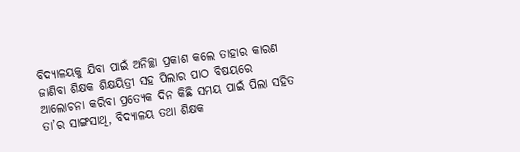ବିଦ୍ୟାଳୟକୁ ଯିବା ପାଇଁ ଅନିଚ୍ଛା ପ୍ରକାଶ କଲେ ତାହାର କାରଣ ଜାଣିବା ଶିକ୍ଷକ ଶିକ୍ଷୟିତ୍ରୀ ସହ ପିଲାର ପାଠ ବିଷୟରେ ଆଲୋଚନା କରିବା ପ୍ରତ୍ୟେକ ଦିନ କିଛି ସମୟ ପାଇଁ ପିଲା ସହିତ ତା’ର ସାଙ୍ଗସାଥି, ବିଦ୍ୟାଳୟ ତଥା ଶିକ୍ଷକ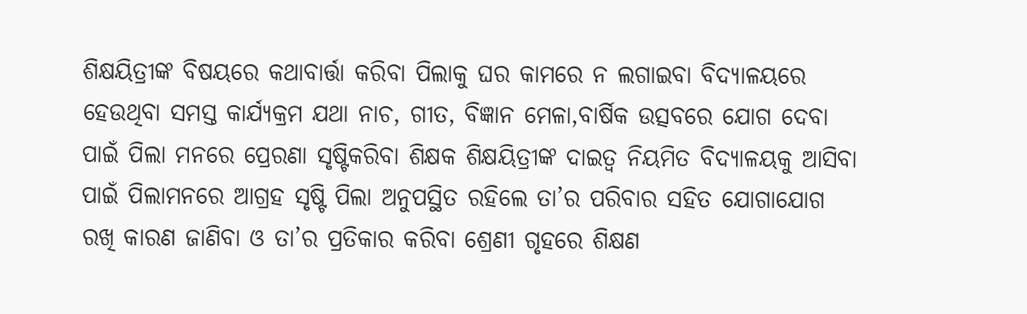ଶିକ୍ଷୟିତ୍ରୀଙ୍କ ବିଷୟରେ କଥାବାର୍ତ୍ତା କରିବା ପିଲାକୁ ଘର କାମରେ ନ ଲଗାଇବା ବିଦ୍ୟାଳୟରେ ହେଉଥିବା ସମସ୍ତ କାର୍ଯ୍ୟକ୍ରମ ଯଥା ନାଚ, ଗୀତ, ବିଜ୍ଞାନ ମେଳା,ବାର୍ଷିକ ଉତ୍ସବରେ ଯୋଗ ଦେବା ପାଇଁ ପିଲା ମନରେ ପ୍ରେରଣା ସୃଷ୍ଟିକରିବା ଶିକ୍ଷକ ଶିକ୍ଷୟିତ୍ରୀଙ୍କ ଦାଇତ୍ଵ ନିୟମିତ ବିଦ୍ୟାଳୟକୁ ଆସିବା ପାଇଁ ପିଲାମନରେ ଆଗ୍ରହ ସୃଷ୍ଟି ପିଲା ଅନୁପସ୍ଥିତ ରହିଲେ ତା’ର ପରିବାର ସହିତ ଯୋଗାଯୋଗ ରଖି କାରଣ ଜାଣିବା ଓ ତା’ର ପ୍ରତିକାର କରିବା ଶ୍ରେଣୀ ଗୃହରେ ଶିକ୍ଷଣ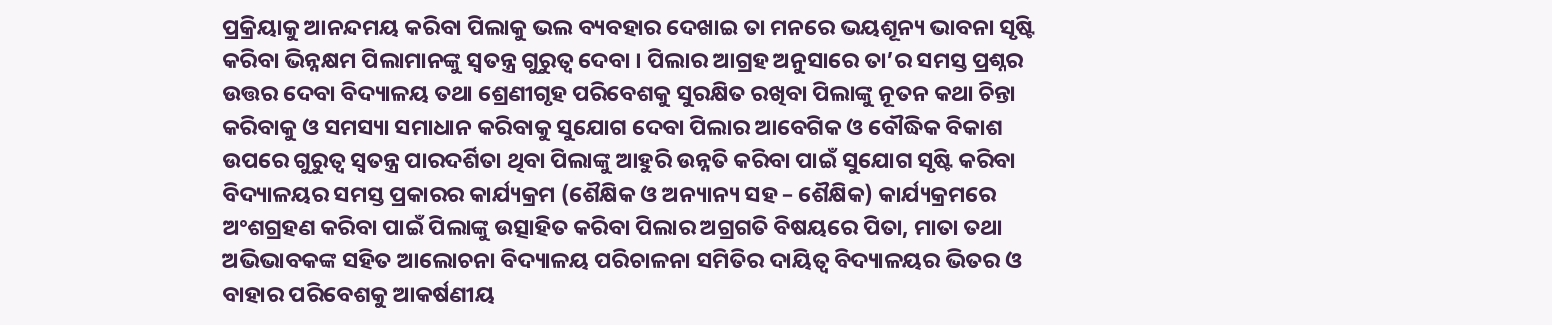ପ୍ରକ୍ରିୟାକୁ ଆନନ୍ଦମୟ କରିବା ପିଲାକୁ ଭଲ ବ୍ୟବହାର ଦେଖାଇ ତା ମନରେ ଭୟଶୂନ୍ୟ ଭାବନା ସୃଷ୍ଟି କରିବା ଭିନ୍ନକ୍ଷମ ପିଲାମାନଙ୍କୁ ସ୍ଵତନ୍ତ୍ର ଗୁରୁତ୍ଵ ଦେବା । ପିଲାର ଆଗ୍ରହ ଅନୁସାରେ ତା’ର ସମସ୍ତ ପ୍ରଶ୍ନର ଉତ୍ତର ଦେବା ବିଦ୍ୟାଳୟ ତଥା ଶ୍ରେଣୀଗୃହ ପରିବେଶକୁ ସୁରକ୍ଷିତ ରଖିବା ପିଲାଙ୍କୁ ନୂତନ କଥା ଚିନ୍ତା କରିବାକୁ ଓ ସମସ୍ୟା ସମାଧାନ କରିବାକୁ ସୁଯୋଗ ଦେବା ପିଲାର ଆବେଗିକ ଓ ବୌଦ୍ଧିକ ବିକାଶ ଉପରେ ଗୁରୁତ୍ଵ ସ୍ଵତନ୍ତ୍ର ପାରଦର୍ଶିତା ଥିବା ପିଲାଙ୍କୁ ଆହୁରି ଉନ୍ନତି କରିବା ପାଇଁ ସୁଯୋଗ ସୃଷ୍ଟି କରିବା ବିଦ୍ୟାଳୟର ସମସ୍ତ ପ୍ରକାରର କାର୍ଯ୍ୟକ୍ରମ (ଶୈକ୍ଷିକ ଓ ଅନ୍ୟାନ୍ୟ ସହ – ଶୈକ୍ଷିକ) କାର୍ଯ୍ୟକ୍ରମରେ ଅଂଶଗ୍ରହଣ କରିବା ପାଇଁ ପିଲାଙ୍କୁ ଉତ୍ସାହିତ କରିବା ପିଲାର ଅଗ୍ରଗତି ବିଷୟରେ ପିତା, ମାତା ତଥା ଅଭିଭାବକଙ୍କ ସହିତ ଆଲୋଚନା ବିଦ୍ୟାଳୟ ପରିଚାଳନା ସମିତିର ଦାୟିତ୍ଵ ବିଦ୍ୟାଳୟର ଭିତର ଓ ବାହାର ପରିବେଶକୁ ଆକର୍ଷଣୀୟ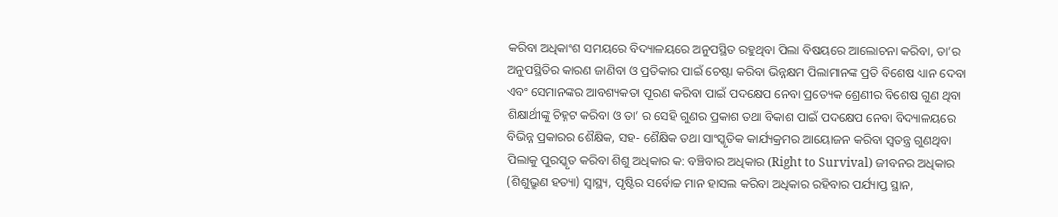କରିବା ଅଧିକାଂଶ ସମୟରେ ବିଦ୍ୟାଳୟରେ ଅନୁପସ୍ଥିତ ରହୁଥିବା ପିଲା ବିଷୟରେ ଆଲୋଚନା କରିବା, ତା’ର ଅନୁପସ୍ଥିତିର କାରଣ ଜାଣିବା ଓ ପ୍ରତିକାର ପାଇଁ ଚେଷ୍ଟା କରିବା ଭିନ୍ନକ୍ଷମ ପିଲାମାନଙ୍କ ପ୍ରତି ବିଶେଷ ଧ୍ୟାନ ଦେବା ଏବଂ ସେମାନଙ୍କର ଆବଶ୍ୟକତା ପୂରଣ କରିବା ପାଇଁ ପଦକ୍ଷେପ ନେବା ପ୍ରତ୍ୟେକ ଶ୍ରେଣୀର ବିଶେଷ ଗୁଣ ଥିବା ଶିକ୍ଷାର୍ଥୀଙ୍କୁ ଚିହ୍ନଟ କରିବା ଓ ତା’ ର ସେହି ଗୁଣର ପ୍ରକାଶ ତଥା ବିକାଶ ପାଇଁ ପଦକ୍ଷେପ ନେବା ବିଦ୍ୟାଳୟରେ ବିଭିନ୍ନ ପ୍ରକାରର ଶୈକ୍ଷିକ, ସହ- ଶୈକ୍ଷିକ ତଥା ସାଂସ୍କୃତିକ କାର୍ଯ୍ୟକ୍ରମର ଆୟୋଜନ କରିବା ସ୍ଵତନ୍ତ୍ର ଗୁଣଥିବା ପିଲାକୁ ପୁରସ୍କୃତ କରିବା ଶିଶୁ ଅଧିକାର କ: ବଞ୍ଚିବାର ଅଧିକାର (Right to Survival) ଜୀବନର ଅଧିକାର (ଶିଶୁଭ୍ରୁଣ ହତ୍ୟା) ସ୍ୱାସ୍ଥ୍ୟ, ପୃଷ୍ଟିର ସର୍ବୋଚ୍ଚ ମାନ ହାସଲ କରିବା ଅଧିକାର ରହିବାର ପର୍ଯ୍ୟାପ୍ତ ସ୍ଥାନ,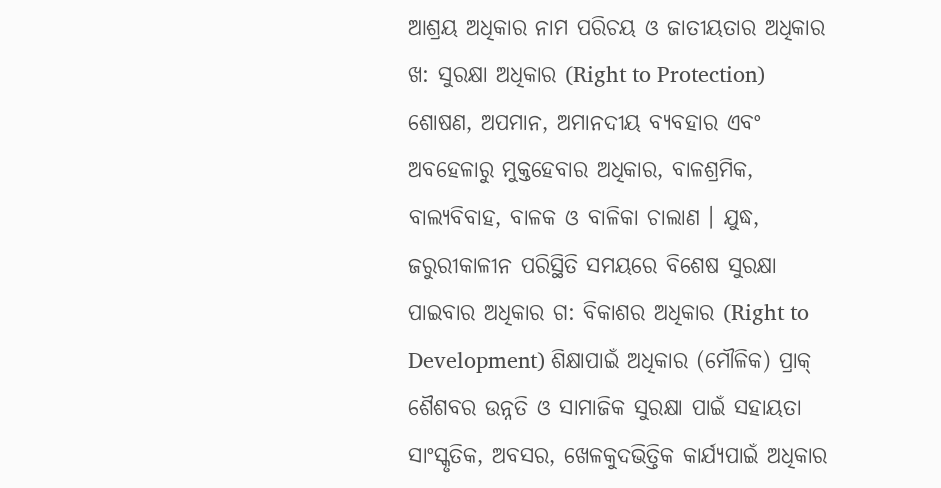ଆଶ୍ରୟ ଅଧିକାର ନାମ ପରିଚୟ ଓ ଜାତୀୟତାର ଅଧିକାର ଖ: ସୁରକ୍ଷା ଅଧିକାର (Right to Protection) ଶୋଷଣ, ଅପମାନ, ଅମାନଦୀୟ ବ୍ୟବହାର ଏବଂ ଅବହେଳାରୁ ମୁକ୍ତହେବାର ଅଧିକାର, ବାଳଶ୍ରମିକ, ବାଲ୍ୟବିବାହ, ବାଳକ ଓ ବାଳିକା ଚାଲାଣ । ଯୁଦ୍ଧ, ଜରୁରୀକାଳୀନ ପରିସ୍ଥିତି ସମୟରେ ବିଶେଷ ସୁରକ୍ଷା ପାଇବାର ଅଧିକାର ଗ: ବିକାଶର ଅଧିକାର (Right to Development) ଶିକ୍ଷାପାଇଁ ଅଧିକାର (ମୌଳିକ) ପ୍ରାକ୍ ଶୈଶବର ଉନ୍ନତି ଓ ସାମାଜିକ ସୁରକ୍ଷା ପାଇଁ ସହାୟତା ସାଂସ୍କୃତିକ, ଅବସର, ଖେଳକୁଦଭିତ୍ତିକ କାର୍ଯ୍ୟପାଇଁ ଅଧିକାର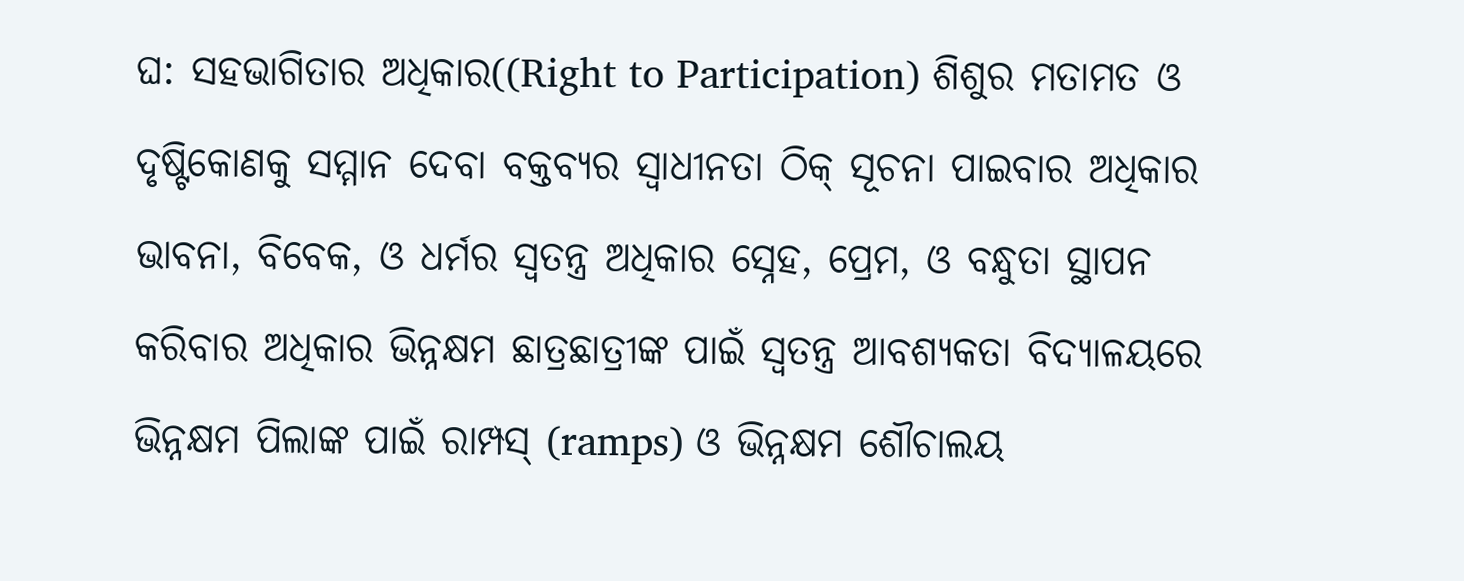ଘ: ସହଭାଗିତାର ଅଧିକାର((Right to Participation) ଶିଶୁର ମତାମତ ଓ ଦୃଷ୍ଟିକୋଣକୁ ସମ୍ମାନ ଦେବା ବକ୍ତବ୍ୟର ସ୍ଵାଧୀନତା ଠିକ୍ ସୂଚନା ପାଇବାର ଅଧିକାର ଭାବନା, ବିବେକ, ଓ ଧର୍ମର ସ୍ଵତନ୍ତ୍ର ଅଧିକାର ସ୍ନେହ, ପ୍ରେମ, ଓ ବନ୍ଧୁତା ସ୍ଥାପନ କରିବାର ଅଧିକାର ଭିନ୍ନକ୍ଷମ ଛାତ୍ରଛାତ୍ରୀଙ୍କ ପାଇଁ ସ୍ଵତନ୍ତ୍ର ଆବଶ୍ୟକତା ବିଦ୍ୟାଳୟରେ ଭିନ୍ନକ୍ଷମ ପିଲାଙ୍କ ପାଇଁ ରାମ୍ପସ୍ (ramps) ଓ ଭିନ୍ନକ୍ଷମ ଶୌଚାଲୟ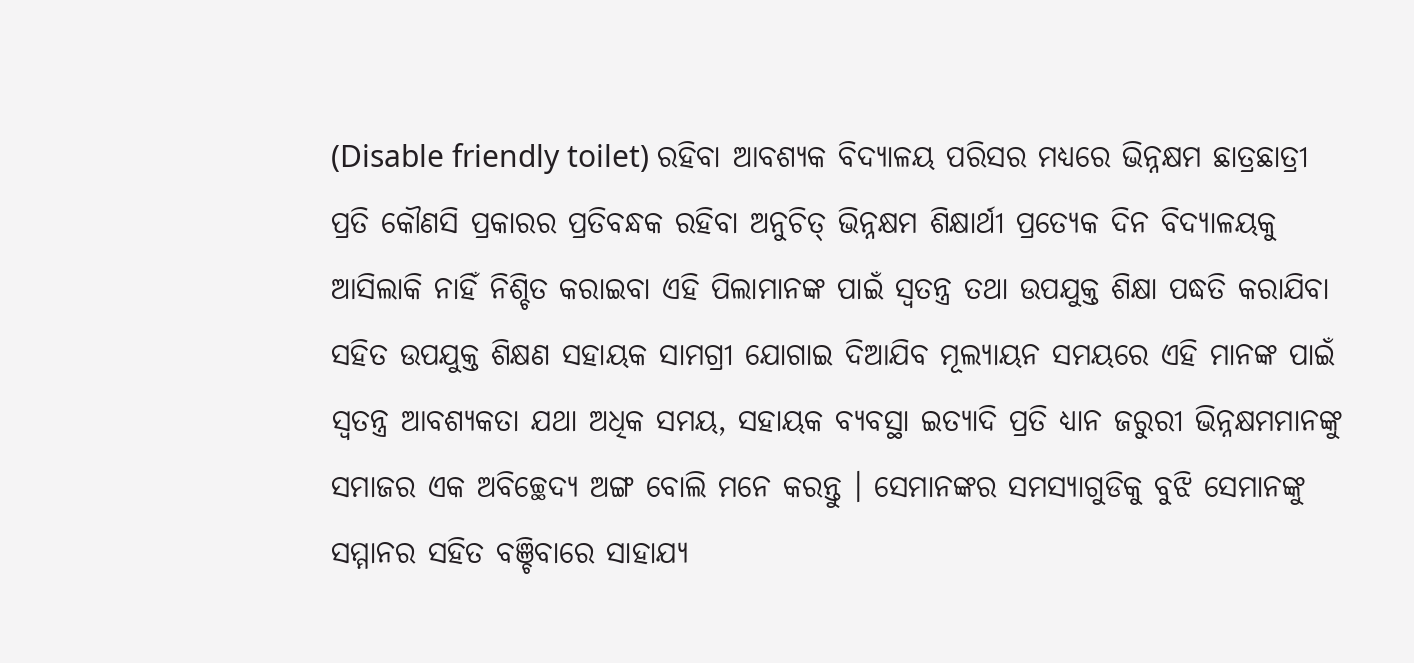(Disable friendly toilet) ରହିବା ଆବଶ୍ୟକ ବିଦ୍ୟାଳୟ ପରିସର ମଧ୍ୟରେ ଭିନ୍ନକ୍ଷମ ଛାତ୍ରଛାତ୍ରୀ ପ୍ରତି କୌଣସି ପ୍ରକାରର ପ୍ରତିବନ୍ଧକ ରହିବା ଅନୁଚିତ୍ ଭିନ୍ନକ୍ଷମ ଶିକ୍ଷାର୍ଥୀ ପ୍ରତ୍ୟେକ ଦିନ ବିଦ୍ୟାଳୟକୁ ଆସିଲାକି ନାହିଁ ନିଶ୍ଚିତ କରାଇବା ଏହି ପିଲାମାନଙ୍କ ପାଇଁ ସ୍ଵତନ୍ତ୍ର ତଥା ଉପଯୁକ୍ତ ଶିକ୍ଷା ପଦ୍ଧତି କରାଯିବା ସହିତ ଉପଯୁକ୍ତ ଶିକ୍ଷଣ ସହାୟକ ସାମଗ୍ରୀ ଯୋଗାଇ ଦିଆଯିବ ମୂଲ୍ୟାୟନ ସମୟରେ ଏହି ମାନଙ୍କ ପାଇଁ ସ୍ଵତନ୍ତ୍ର ଆବଶ୍ୟକତା ଯଥା ଅଧିକ ସମୟ, ସହାୟକ ବ୍ୟବସ୍ଥା ଇତ୍ୟାଦି ପ୍ରତି ଧ୍ୟାନ ଜରୁରୀ ଭିନ୍ନକ୍ଷମମାନଙ୍କୁ ସମାଜର ଏକ ଅବିଚ୍ଛେଦ୍ୟ ଅଙ୍ଗ ବୋଲି ମନେ କରନ୍ତୁ । ସେମାନଙ୍କର ସମସ୍ୟାଗୁଡିକୁ ବୁଝି ସେମାନଙ୍କୁ ସମ୍ମାନର ସହିତ ବଞ୍ଚିବାରେ ସାହାଯ୍ୟ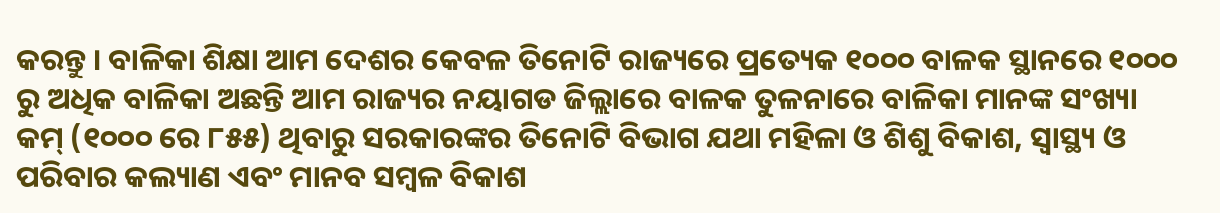କରନ୍ତୁ । ବାଳିକା ଶିକ୍ଷା ଆମ ଦେଶର କେବଳ ତିନୋଟି ରାଜ୍ୟରେ ପ୍ରତ୍ୟେକ ୧୦୦୦ ବାଳକ ସ୍ଥାନରେ ୧୦୦୦ ରୁ ଅଧିକ ବାଳିକା ଅଛନ୍ତି ଆମ ରାଜ୍ୟର ନୟାଗଡ ଜିଲ୍ଲାରେ ବାଳକ ତୁଳନାରେ ବାଳିକା ମାନଙ୍କ ସଂଖ୍ୟା କମ୍ (୧୦୦୦ ରେ ୮୫୫) ଥିବାରୁ ସରକାରଙ୍କର ତିନୋଟି ବିଭାଗ ଯଥା ମହିଳା ଓ ଶିଶୁ ବିକାଶ, ସ୍ୱାସ୍ଥ୍ୟ ଓ ପରିବାର କଲ୍ୟାଣ ଏବଂ ମାନବ ସମ୍ବଳ ବିକାଶ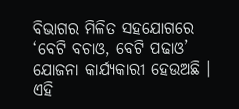ବିଭାଗର ମିଳିତ ସହଯୋଗରେ ‘ବେଟି ବଚାଓ, ବେଟି ପଢାଓ’ ଯୋଜନା କାର୍ଯ୍ୟକାରୀ ହେଉଅଛି । ଏହି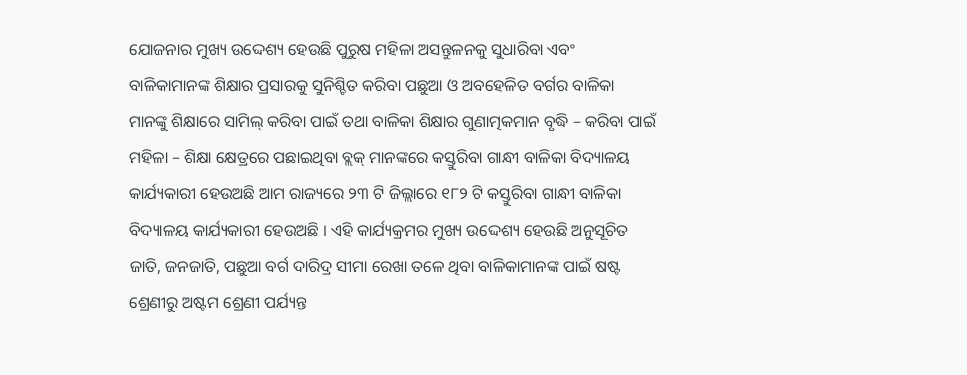ଯୋଜନାର ମୁଖ୍ୟ ଉଦ୍ଦେଶ୍ୟ ହେଉଛି ପୁରୁଷ ମହିଳା ଅସନ୍ତୁଳନକୁ ସୁଧାରିବା ଏବଂ ବାଳିକାମାନଙ୍କ ଶିକ୍ଷାର ପ୍ରସାରକୁ ସୁନିଶ୍ଚିତ କରିବା ପଛୁଆ ଓ ଅବହେଳିତ ବର୍ଗର ବାଳିକା ମାନଙ୍କୁ ଶିକ୍ଷାରେ ସାମିଲ୍ କରିବା ପାଇଁ ତଥା ବାଳିକା ଶିକ୍ଷାର ଗୁଣାତ୍ମକମାନ ବୃଦ୍ଧି – କରିବା ପାଇଁ ମହିଳା – ଶିକ୍ଷା କ୍ଷେତ୍ରରେ ପଛାଇଥିବା ବ୍ଲକ୍ ମାନଙ୍କରେ କସ୍ତୁରିବା ଗାନ୍ଧୀ ବାଳିକା ବିଦ୍ୟାଳୟ କାର୍ଯ୍ୟକାରୀ ହେଉଅଛି ଆମ ରାଜ୍ୟରେ ୨୩ ଟି ଜିଲ୍ଲାରେ ୧୮୨ ଟି କସ୍ତୁରିବା ଗାନ୍ଧୀ ବାଳିକା ବିଦ୍ୟାଳୟ କାର୍ଯ୍ୟକାରୀ ହେଉଅଛି । ଏହି କାର୍ଯ୍ୟକ୍ରମର ମୁଖ୍ୟ ଉଦ୍ଦେଶ୍ୟ ହେଉଛି ଅନୁସୂଚିତ ଜାତି, ଜନଜାତି, ପଛୁଆ ବର୍ଗ ଦାରିଦ୍ର ସୀମା ରେଖା ତଳେ ଥିବା ବାଳିକାମାନଙ୍କ ପାଇଁ ଷଷ୍ଟ ଶ୍ରେଣୀରୁ ଅଷ୍ଟମ ଶ୍ରେଣୀ ପର୍ଯ୍ୟନ୍ତ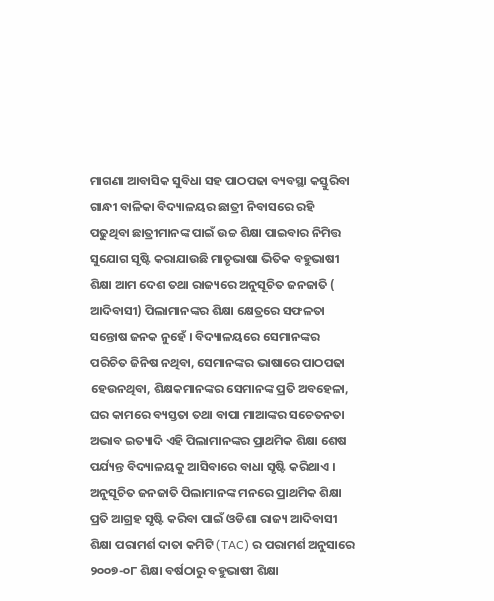ମାଗଣା ଆବାସିକ ସୁବିଧା ସହ ପାଠପଢା ବ୍ୟବସ୍ଥା କସ୍ତୁରିବା ଗାନ୍ଧୀ ବାଳିକା ବିଦ୍ୟାଳୟର ଛାତ୍ରୀ ନିବାସରେ ରହି ପଢୁଥିବା ଛାତ୍ରୀମାନଙ୍କ ପାଇଁ ଉଚ୍ଚ ଶିକ୍ଷା ପାଇବାର ନିମିତ୍ତ ସୁଯୋଗ ସୃଷ୍ଟି କରାଯାଉଛି ମାତୃଭାଷା ଭିତିକ ବହୁଭାଷୀ ଶିକ୍ଷା ଆମ ଦେଶ ତଥା ରାଜ୍ୟରେ ଅନୁସୂଚିତ ଜନଜାତି ( ଆଦିବାସୀ) ପିଲାମାନଙ୍କର ଶିକ୍ଷା କ୍ଷେତ୍ରରେ ସଫଳତା ସନ୍ତୋଷ ଜନକ ନୁହେଁ । ବିଦ୍ୟାଳୟରେ ସେମାନଙ୍କର ପରିଚିତ ଜିନିଷ ନଥିବା, ସେମାନଙ୍କର ଭାଷାରେ ପାଠପଢା ହେଉନଥିବା, ଶିକ୍ଷକମାନଙ୍କର ସେମାନଙ୍କ ପ୍ରତି ଅବହେଳା, ଘର କାମରେ ବ୍ୟସ୍ତତା ତଥା ବାପା ମାଆଙ୍କର ସଚେତନତା ଅଭାବ ଇତ୍ୟାଦି ଏହି ପିଲାମାନଙ୍କର ପ୍ରାଥମିକ ଶିକ୍ଷା ଶେଷ ପର୍ଯ୍ୟନ୍ତ ବିଦ୍ୟାଳୟକୁ ଆସିବାରେ ବାଧା ସୃଷ୍ଟି କରିଥାଏ । ଅନୁସୂଚିତ ଜନଜାତି ପିଲାମାନଙ୍କ ମନରେ ପ୍ରାଥମିକ ଶିକ୍ଷା ପ୍ରତି ଆଗ୍ରହ ସୃଷ୍ଟି କରିବା ପାଇଁ ଓଡିଶା ରାଜ୍ୟ ଆଦିବାସୀ ଶିକ୍ଷା ପରାମର୍ଶ ଦାତା କମିଟି (TAC) ର ପରାମର୍ଶ ଅନୁସାରେ ୨୦୦୭-୦୮ ଶିକ୍ଷା ବର୍ଷଠାରୁ ବହୁଭାଷୀ ଶିକ୍ଷା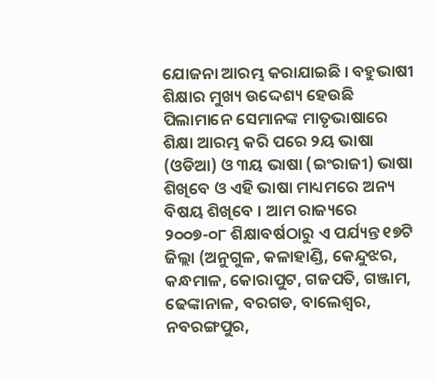ଯୋଜନା ଆରମ୍ଭ କରାଯାଇଛି । ବହୁଭାଷୀ ଶିକ୍ଷାର ମୁଖ୍ୟ ଉଦ୍ଦେଶ୍ୟ ହେଉଛି ପିଲାମାନେ ସେମାନଙ୍କ ମାତୃଭାଷାରେ ଶିକ୍ଷା ଆରମ୍ଭ କରି ପରେ ୨ୟ ଭାଷା (ଓଡିଆ) ଓ ୩ୟ ଭାଷା (ଇଂରାଜୀ) ଭାଷା ଶିଖିବେ ଓ ଏହି ଭାଷା ମାଧ୍ୟମରେ ଅନ୍ୟ ବିଷୟ ଶିଖିବେ । ଆମ ରାଜ୍ୟରେ ୨୦୦୭-୦୮ ଶିକ୍ଷାବର୍ଷଠାରୁ ଏ ପର୍ଯ୍ୟନ୍ତ ୧୭ଟି ଜିଲ୍ଲା (ଅନୁଗୁଳ, କଳାହାଣ୍ଡି, କେନ୍ଦୁଝର, କନ୍ଧମାଳ, କୋରାପୁଟ, ଗଜପତି, ଗଞ୍ଜାମ, ଢେଙ୍କାନାଳ, ବରଗଡ, ବାଲେଶ୍ଵର, ନବରଙ୍ଗପୁର,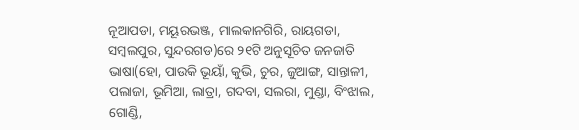ନୂଆପଡା, ମୟୂରଭଞ୍ଜ, ମାଲକାନଗିରି, ରାୟଗଡା, ସମ୍ବଲପୁର, ସୁନ୍ଦରଗଡ)ରେ ୨୧ଟି ଅନୁସୂଚିତ ଜନଜାତି ଭାଷା(ହୋ, ପାଉକି ଭୂୟାଁ, କୁଭି, ଚୁର, ଜୁଆଙ୍ଗ, ସାନ୍ତାଳୀ, ପଲାଜା, ଭୂମିଆ, ଲାତ୍ରା, ଗଦବା, ସଲରା, ମୁଣ୍ଡା, ବିଂଝାଲ, ଗୋଣ୍ଡି,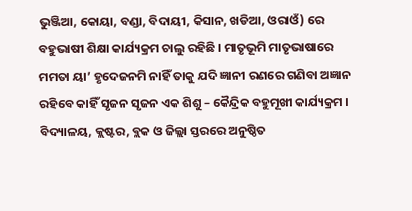ଭୁଞ୍ଜିଆ, କୋୟା, ବଣ୍ଡା, ବିଦାୟୀ, କିସାନ, ଖଡିଆ, ଓରାଓଁ) ରେ ବହୁଭାଷୀ ଶିକ୍ଷା କାର୍ଯ୍ୟକ୍ରମ ଚାଲୁ ରହିଛି । ମାତୃଭୂମି ମାତୃଭାଷାରେ ମମତା ୟା’ ହୃଦେଜନମି ନାହିଁ ତାକୁ ଯଦି ଜ୍ଞାନୀ ରଣରେ ଗଣିବା ଅଜ୍ଞାନ ରହିବେ କାହିଁ ସୃଜନ ସୃଜନ ଏକ ଶିଶୁ – କୈନ୍ଦ୍ରିକ ବହୁମୂଖୀ କାର୍ଯ୍ୟକ୍ରମ । ବିଦ୍ୟାଳୟ, କ୍ଲଷ୍ଟର, ବ୍ଲକ ଓ ଜିଲ୍ଲା ସ୍ତରରେ ଅନୁଷ୍ଠିତ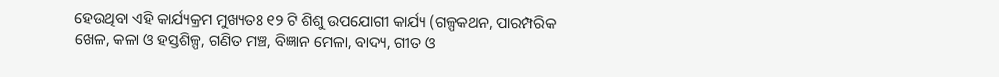ହେଉଥିବା ଏହି କାର୍ଯ୍ୟକ୍ରମ ମୁଖ୍ୟତଃ ୧୨ ଟି ଶିଶୁ ଉପଯୋଗୀ କାର୍ଯ୍ୟ (ଗଳ୍ପକଥନ, ପାରମ୍ପରିକ ଖେଳ, କଳା ଓ ହସ୍ତଶିଳ୍ପ, ଗଣିତ ମଞ୍ଚ, ବିଜ୍ଞାନ ମେଳା, ବାଦ୍ୟ, ଗୀତ ଓ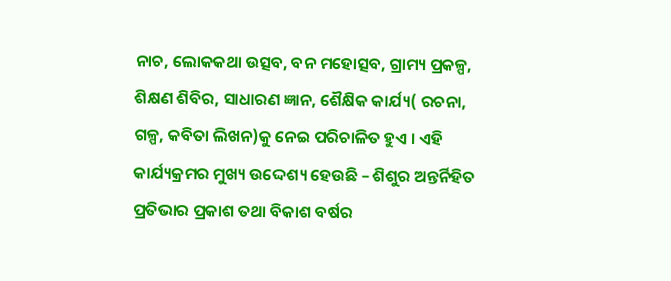ନାଚ, ଲୋକକଥା ଉତ୍ସବ, ବନ ମହୋତ୍ସବ, ଗ୍ରାମ୍ୟ ପ୍ରକଳ୍ପ, ଶିକ୍ଷଣ ଶିବିର, ସାଧାରଣ ଜ୍ଞାନ, ଶୈକ୍ଷିକ କାର୍ଯ୍ୟ( ରଚନା, ଗଳ୍ପ, କବିତା ଲିଖନ)କୁ ନେଇ ପରିଚାଳିତ ହୁଏ । ଏହି କାର୍ଯ୍ୟକ୍ରମର ମୁଖ୍ୟ ଉଦ୍ଦେଶ୍ୟ ହେଉଛି – ଶିଶୁର ଅନ୍ତର୍ନିହିତ ପ୍ରତିଭାର ପ୍ରକାଶ ତଥା ବିକାଶ ବର୍ଷର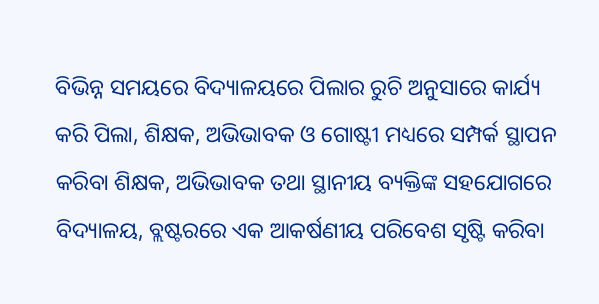ବିଭିନ୍ନ ସମୟରେ ବିଦ୍ୟାଳୟରେ ପିଲାର ରୁଚି ଅନୁସାରେ କାର୍ଯ୍ୟ କରି ପିଲା, ଶିକ୍ଷକ, ଅଭିଭାବକ ଓ ଗୋଷ୍ଟୀ ମଧ୍ୟରେ ସମ୍ପର୍କ ସ୍ଥାପନ କରିବା ଶିକ୍ଷକ, ଅଭିଭାବକ ତଥା ସ୍ଥାନୀୟ ବ୍ୟକ୍ତିଙ୍କ ସହଯୋଗରେ ବିଦ୍ୟାଳୟ, ବ୍ଲଷ୍ଟରରେ ଏକ ଆକର୍ଷଣୀୟ ପରିବେଶ ସୃଷ୍ଟି କରିବା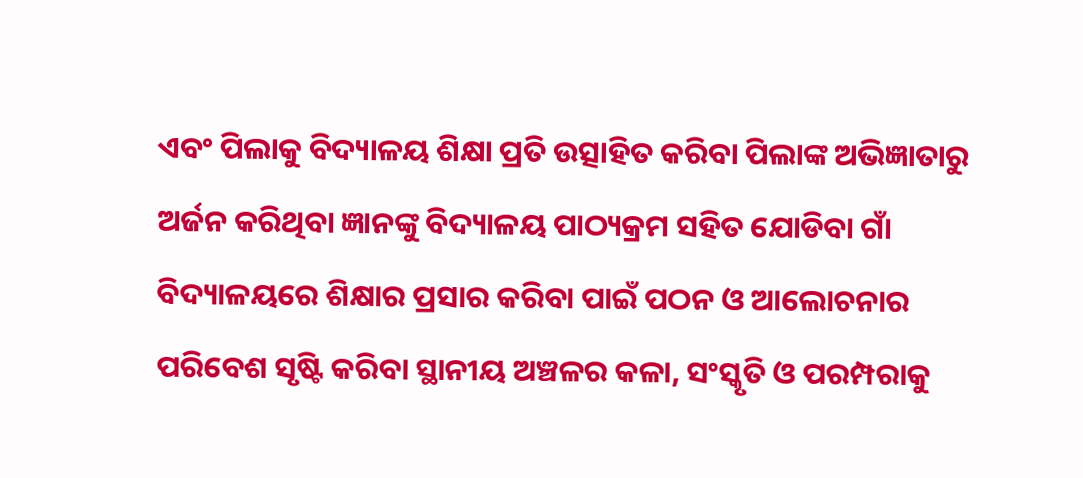ଏବଂ ପିଲାକୁ ବିଦ୍ୟାଳୟ ଶିକ୍ଷା ପ୍ରତି ଉତ୍ସାହିତ କରିବା ପିଲାଙ୍କ ଅଭିଜ୍ଞାତାରୁ ଅର୍ଜନ କରିଥିବା ଜ୍ଞାନଙ୍କୁ ବିଦ୍ୟାଳୟ ପାଠ୍ୟକ୍ରମ ସହିତ ଯୋଡିବା ଗାଁ ବିଦ୍ୟାଳୟରେ ଶିକ୍ଷାର ପ୍ରସାର କରିବା ପାଇଁ ପଠନ ଓ ଆଲୋଚନାର ପରିବେଶ ସୃଷ୍ଟି କରିବା ସ୍ଥାନୀୟ ଅଞ୍ଚଳର କଳା, ସଂସ୍କୃତି ଓ ପରମ୍ପରାକୁ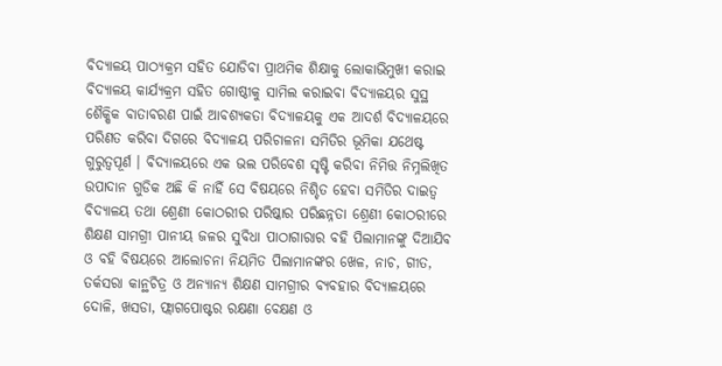ବିଦ୍ୟାଳୟ ପାଠ୍ୟକ୍ରମ ସହିତ ଯୋଡିବା ପ୍ରାଥମିକ ଶିକ୍ଷାକୁ ଲୋକାଭିମୁଖୀ କରାଇ ବିଦ୍ୟାଳୟ କାର୍ଯ୍ୟକ୍ରମ ସହିତ ଗୋଷ୍ଠୀକୁ ସାମିଲ କରାଇବା ବିଦ୍ୟାଳୟର ସୁସ୍ଥ ଶୈକ୍ଷିକ ବାତାବରଣ ପାଇଁ ଆବଶ୍ୟକତା ବିଦ୍ୟାଳୟକୁ ଏକ ଆଦର୍ଶ ବିଦ୍ୟାଳୟରେ ପରିଣତ କରିବା ଦିଗରେ ବିଦ୍ୟାଳୟ ପରିଚାଳନା ସମିତିର ଭୂମିକା ଯଥେଷ୍ଟ ଗୁରୁତ୍ବପୂର୍ଣ । ବିଦ୍ୟାଳୟରେ ଏକ ଭଲ ପରିବେଶ ସୃଷ୍ଟି କରିବା ନିମିତ୍ତ ନିମ୍ନଲିଖିତ ଉପାଦାନ ଗୁଡିକ ଅଛି କି ନାହିଁ ସେ ବିଷୟରେ ନିଶ୍ଚିତ ହେବା ସମିତିର ଦାଇତ୍ଵ ବିଦ୍ୟାଳୟ ତଥା ଶ୍ରେଣୀ କୋଠରୀର ପରିଷ୍କାର ପରିଛନ୍ନତା ଶ୍ରେଣୀ କୋଠରୀରେ ଶିକ୍ଷଣ ସାମଗ୍ରୀ ପାନୀୟ ଜଳର ସୁବିଧା ପାଠାଗାରାର ବହି ପିଲାମାନଙ୍କୁ ଦିଆଯିବ ଓ ବହି ବିଷୟରେ ଆଲୋଚନା ନିୟମିତ ପିଲାମାନଙ୍କର ଖେଳ, ନାଚ, ଗୀତ, ତର୍କସରା କାନ୍ଥଚିତ୍ର ଓ ଅନ୍ୟାନ୍ୟ ଶିକ୍ଷଣ ସାମଗ୍ରୀର ବ୍ୟବହାର ବିଦ୍ୟାଳୟରେ ଦୋଳି, ଖସଡା, ଫ୍ଲାଗପୋଷ୍ଟର ରକ୍ଷଣା ବେକ୍ଷଣ ଓ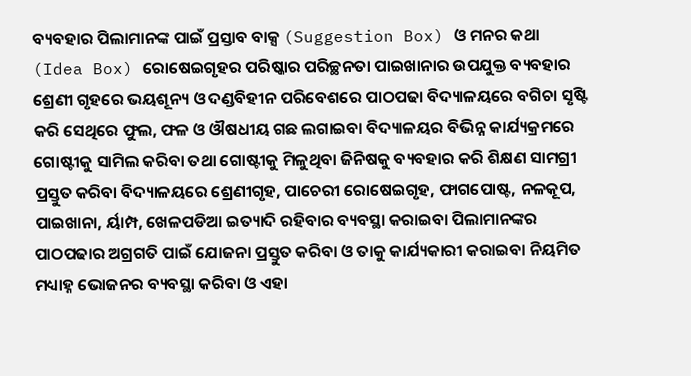ବ୍ୟବହାର ପିଲାମାନଙ୍କ ପାଇଁ ପ୍ରସ୍ତାବ ବାକ୍ସ (Suggestion Box) ଓ ମନର କଥା (Idea Box) ରୋଷେଇଗୃହର ପରିଷ୍କାର ପରିଚ୍ଛନତା ପାଇଖାନାର ଉପଯୁକ୍ତ ବ୍ୟବହାର ଶ୍ରେଣୀ ଗୃହରେ ଭୟଶୂନ୍ୟ ଓ ଦଣ୍ଡବିହୀନ ପରିବେଶରେ ପାଠପଢା ବିଦ୍ୟାଳୟରେ ବଗିଚା ସୃଷ୍ଟି କରି ସେଥିରେ ଫୁଲ, ଫଳ ଓ ଔଷଧୀୟ ଗଛ ଲଗାଇବା ବିଦ୍ୟାଳୟର ବିଭିନ୍ନ କାର୍ଯ୍ୟକ୍ରମରେ ଗୋଷ୍ଟୀକୁ ସାମିଲ କରିବା ତଥା ଗୋଷ୍ଟୀକୁ ମିଳୁଥିବା ଜିନିଷକୁ ବ୍ୟବହାର କରି ଶିକ୍ଷଣ ସାମଗ୍ରୀ ପ୍ରସ୍ତୁତ କରିବା ବିଦ୍ୟାଳୟରେ ଶ୍ରେଣୀଗୃହ, ପାଚେରୀ ରୋଷେଇଗୃହ, ଫାଗପୋଷ୍ଟ, ନଳକୂପ, ପାଇଖାନା, ର୍ୟାମ୍ପ, ଖେଳପଡିଆ ଇତ୍ୟାଦି ରହିବାର ବ୍ୟବସ୍ଥା କରାଇବା ପିଲାମାନଙ୍କର ପାଠପଢାର ଅଗ୍ରଗତି ପାଇଁ ଯୋଜନା ପ୍ରସ୍ତୁତ କରିବା ଓ ତାକୁ କାର୍ଯ୍ୟକାରୀ କରାଇବା ନିୟମିତ ମଧ୍ୟାହ୍ନ ଭୋଜନର ବ୍ୟବସ୍ଥା କରିବା ଓ ଏହା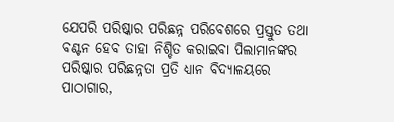ଯେପରି ପରିଷ୍କାର ପରିଛନ୍ନ ପରିବେଶରେ ପ୍ରସ୍ତୁତ ତଥା ବଣ୍ଟନ ହେବ ତାହା ନିଶ୍ଚିତ କରାଇବା ପିଲାମାନଙ୍କର ପରିଷ୍କାର ପରିଛନ୍ନତା ପ୍ରତି ଧ୍ୟାନ ବିଦ୍ୟାଳୟରେ ପାଠାଗାର,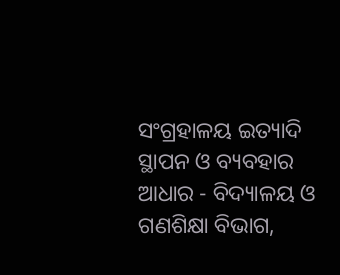ସଂଗ୍ରହାଳୟ ଇତ୍ୟାଦି ସ୍ଥାପନ ଓ ବ୍ୟବହାର ଆଧାର - ବିଦ୍ୟାଳୟ ଓ ଗଣଶିକ୍ଷା ବିଭାଗ,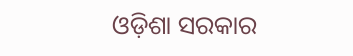ଓଡ଼ିଶା ସରକାର